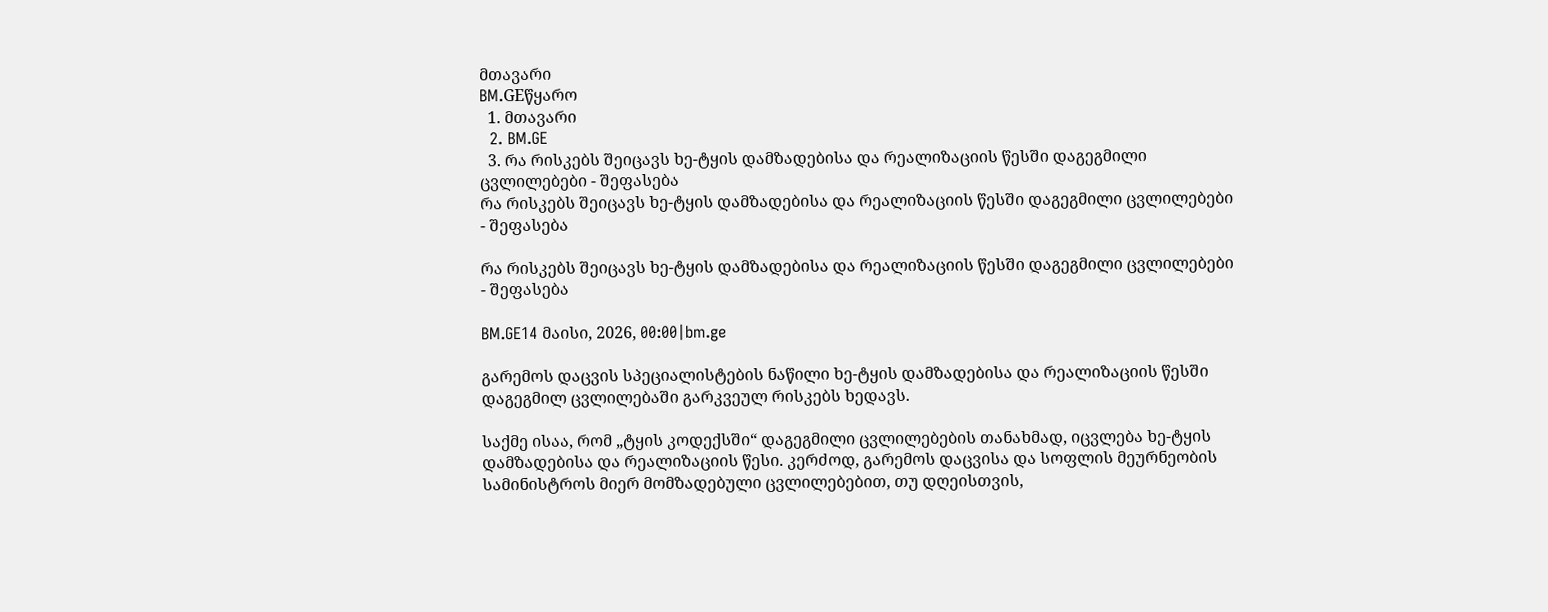მთავარი
BM.GEწყარო
  1. მთავარი
  2. BM.GE
  3. რა რისკებს შეიცავს ხე-ტყის დამზადებისა და რეალიზაციის წესში დაგეგმილი ცვლილებები - შეფასება
რა რისკებს შეიცავს ხე-ტყის დამზადებისა და რეალიზაციის წესში დაგეგმილი ცვლილებები - შეფასება

რა რისკებს შეიცავს ხე-ტყის დამზადებისა და რეალიზაციის წესში დაგეგმილი ცვლილებები - შეფასება

BM.GE14 მაისი, 2026, 00:00|bm.ge

გარემოს დაცვის სპეციალისტების ნაწილი ხე-ტყის დამზადებისა და რეალიზაციის წესში დაგეგმილ ცვლილებაში გარკვეულ რისკებს ხედავს.

საქმე ისაა, რომ „ტყის კოდექსში“ დაგეგმილი ცვლილებების თანახმად, იცვლება ხე-ტყის დამზადებისა და რეალიზაციის წესი. კერძოდ, გარემოს დაცვისა და სოფლის მეურნეობის სამინისტროს მიერ მომზადებული ცვლილებებით, თუ დღეისთვის,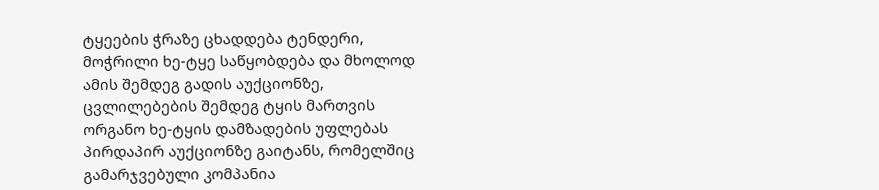ტყეების ჭრაზე ცხადდება ტენდერი, მოჭრილი ხე-ტყე საწყობდება და მხოლოდ ამის შემდეგ გადის აუქციონზე, ცვლილებების შემდეგ ტყის მართვის ორგანო ხე-ტყის დამზადების უფლებას პირდაპირ აუქციონზე გაიტანს, რომელშიც გამარჯვებული კომპანია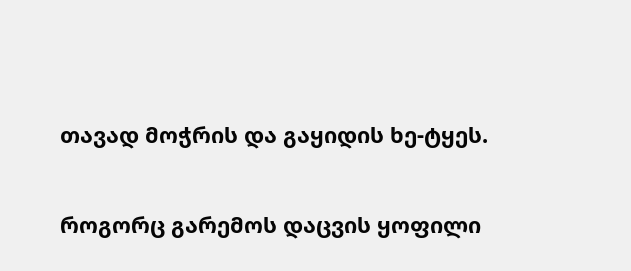თავად მოჭრის და გაყიდის ხე-ტყეს.

როგორც გარემოს დაცვის ყოფილი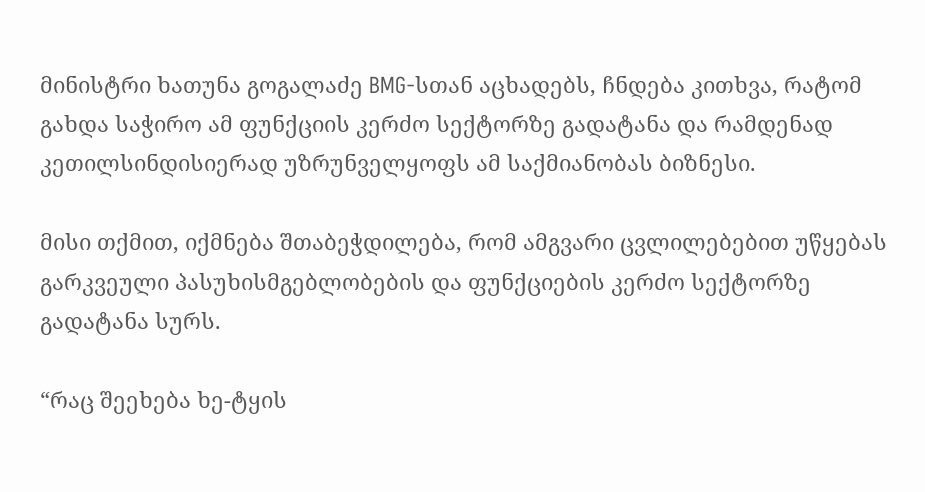მინისტრი ხათუნა გოგალაძე BMG-სთან აცხადებს, ჩნდება კითხვა, რატომ გახდა საჭირო ამ ფუნქციის კერძო სექტორზე გადატანა და რამდენად კეთილსინდისიერად უზრუნველყოფს ამ საქმიანობას ბიზნესი.

მისი თქმით, იქმნება შთაბეჭდილება, რომ ამგვარი ცვლილებებით უწყებას გარკვეული პასუხისმგებლობების და ფუნქციების კერძო სექტორზე გადატანა სურს.

“რაც შეეხება ხე-ტყის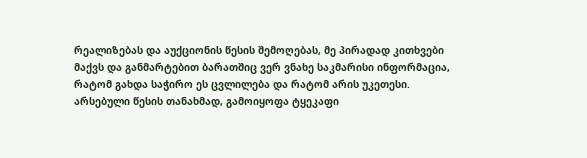რეალიზებას და აუქციონის წესის შემოღებას, მე პირადად კითხვები მაქვს და განმარტებით ბარათშიც ვერ ვნახე საკმარისი ინფორმაცია, რატომ გახდა საჭირო ეს ცვლილება და რატომ არის უკეთესი. არსებული წესის თანახმად, გამოიყოფა ტყეკაფი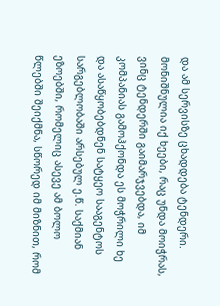და ამ სერვისზე ცხადდება ტენდერი. მონიშნულია იქ ხეები, რაც უნდა მოიჭრას, ვინც ტენდერში გაიმარჯვებდა, იმ კომპანიას გამოჰქონდა ეს მოჭრილი ხე და ასაწყობებდნენ სატყეო სააგენტოს სარგებლობაში არსებულ ე.წ. საქმიან ეზოებში, რომელიც ასევე ამ ბოლო წლებში შეიქმნა, სწორედ იმ მიზნით, რომ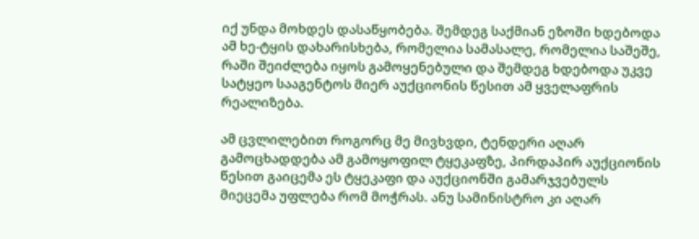იქ უნდა მოხდეს დასაწყობება. შემდეგ საქმიან ეზოში ხდებოდა ამ ხე-ტყის დახარისხება, რომელია სამასალე, რომელია საშეშე, რაში შეიძლება იყოს გამოყენებული და შემდეგ ხდებოდა უკვე სატყეო სააგენტოს მიერ აუქციონის წესით ამ ყველაფრის რეალიზება.

ამ ცვლილებით როგორც მე მივხვდი, ტენდერი აღარ გამოცხადდება ამ გამოყოფილ ტყეკაფზე, პირდაპირ აუქციონის წესით გაიცემა ეს ტყეკაფი და აუქციონში გამარჯვებულს მიეცემა უფლება რომ მოჭრას. ანუ სამინისტრო კი აღარ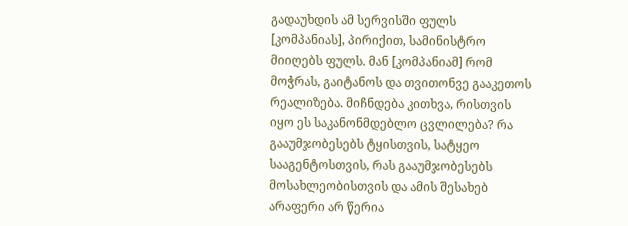გადაუხდის ამ სერვისში ფულს [კომპანიას], პირიქით, სამინისტრო მიიღებს ფულს. მან [კომპანიამ] რომ მოჭრას, გაიტანოს და თვითონვე გააკეთოს რეალიზება. მიჩნდება კითხვა, რისთვის იყო ეს საკანონმდებლო ცვლილება? რა გააუმჯობესებს ტყისთვის, სატყეო სააგენტოსთვის, რას გააუმჯობესებს მოსახლეობისთვის და ამის შესახებ არაფერი არ წერია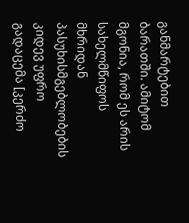განმარტებით ბარათში. ამიტომ მგონია, რომ ეს არის სახელმწიფოს მხრიდან პასუხისმგებლობების კიდევ უფრო გადაცემა [კერძო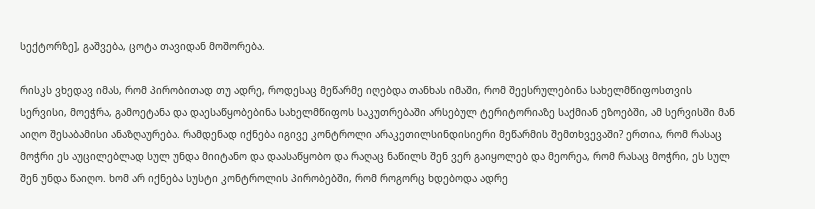სექტორზე], გაშვება, ცოტა თავიდან მოშორება.

რისკს ვხედავ იმას, რომ პირობითად თუ ადრე, როდესაც მეწარმე იღებდა თანხას იმაში, რომ შეესრულებინა სახელმწიფოსთვის სერვისი, მოეჭრა, გამოეტანა და დაესაწყობებინა სახელმწიფოს საკუთრებაში არსებულ ტერიტორიაზე საქმიან ეზოებში, ამ სერვისში მან აიღო შესაბამისი ანაზღაურება. რამდენად იქნება იგივე კონტროლი არაკეთილსინდისიერი მეწარმის შემთხვევაში? ერთია, რომ რასაც მოჭრი ეს აუცილებლად სულ უნდა მიიტანო და დაასაწყობო და რაღაც ნაწილს შენ ვერ გაიყოლებ და მეორეა, რომ რასაც მოჭრი, ეს სულ შენ უნდა წაიღო. ხომ არ იქნება სუსტი კონტროლის პირობებში, რომ როგორც ხდებოდა ადრე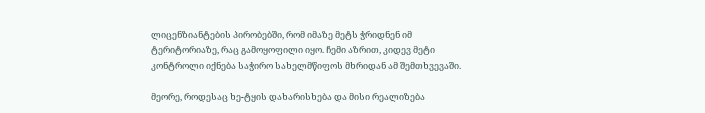ლიცენზიანტების პირობებში, რომ იმაზე მეტს ჭრიდნენ იმ ტერიტორიაზე, რაც გამოყოფილი იყო. ჩემი აზრით, კიდევ მეტი კონტროლი იქნება საჭირო სახელმწიფოს მხრიდან ამ შემთხვევაში.

მეორე, როდესაც ხე-ტყის დახარისხება და მისი რეალიზება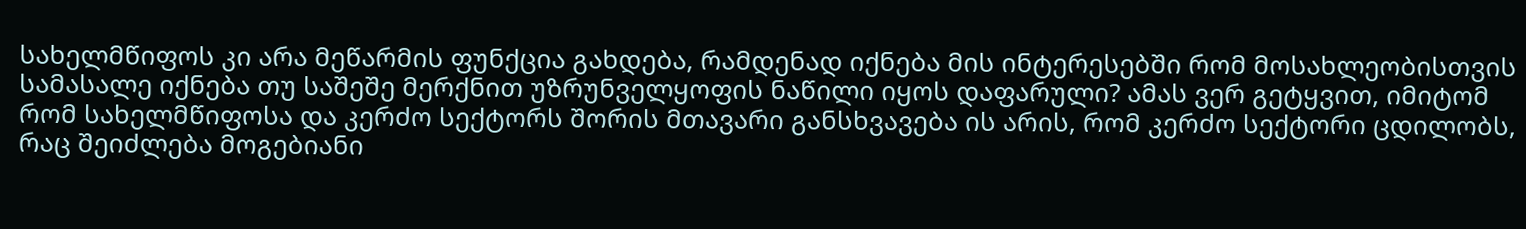სახელმწიფოს კი არა მეწარმის ფუნქცია გახდება, რამდენად იქნება მის ინტერესებში რომ მოსახლეობისთვის სამასალე იქნება თუ საშეშე მერქნით უზრუნველყოფის ნაწილი იყოს დაფარული? ამას ვერ გეტყვით, იმიტომ რომ სახელმწიფოსა და კერძო სექტორს შორის მთავარი განსხვავება ის არის, რომ კერძო სექტორი ცდილობს, რაც შეიძლება მოგებიანი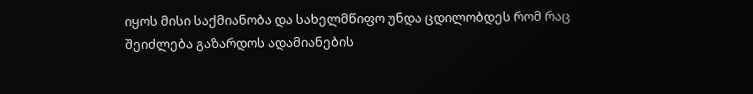იყოს მისი საქმიანობა და სახელმწიფო უნდა ცდილობდეს რომ რაც შეიძლება გაზარდოს ადამიანების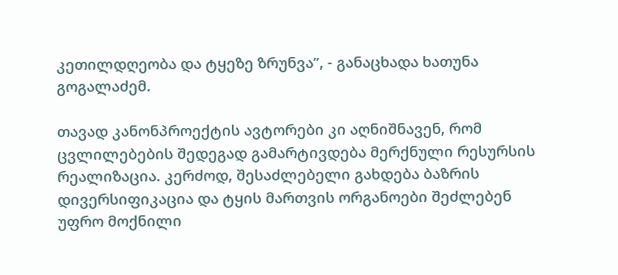კეთილდღეობა და ტყეზე ზრუნვა”, - განაცხადა ხათუნა გოგალაძემ.

თავად კანონპროექტის ავტორები კი აღნიშნავენ, რომ ცვლილებების შედეგად გამარტივდება მერქნული რესურსის რეალიზაცია. კერძოდ, შესაძლებელი გახდება ბაზრის დივერსიფიკაცია და ტყის მართვის ორგანოები შეძლებენ უფრო მოქნილი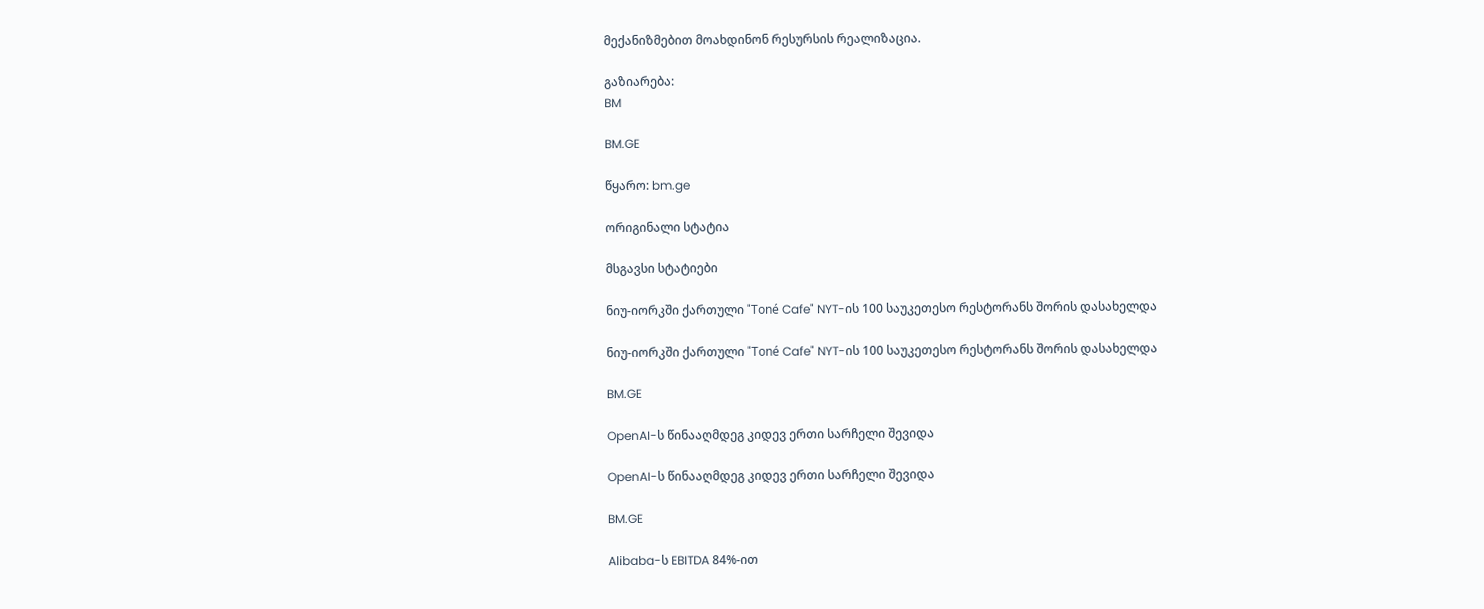მექანიზმებით მოახდინონ რესურსის რეალიზაცია.

გაზიარება:
BM

BM.GE

წყარო: bm.ge

ორიგინალი სტატია

მსგავსი სტატიები

ნიუ-იორკში ქართული "Toné Cafe" NYT-ის 100 საუკეთესო რესტორანს შორის დასახელდა

ნიუ-იორკში ქართული "Toné Cafe" NYT-ის 100 საუკეთესო რესტორანს შორის დასახელდა

BM.GE

OpenAI-ს წინააღმდეგ კიდევ ერთი სარჩელი შევიდა

OpenAI-ს წინააღმდეგ კიდევ ერთი სარჩელი შევიდა

BM.GE

Alibaba-ს EBITDA 84%-ით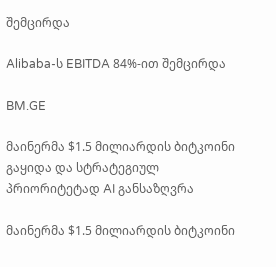შემცირდა

Alibaba-ს EBITDA 84%-ით შემცირდა

BM.GE

მაინერმა $1.5 მილიარდის ბიტკოინი გაყიდა და სტრატეგიულ პრიორიტეტად AI განსაზღვრა

მაინერმა $1.5 მილიარდის ბიტკოინი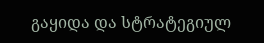გაყიდა და სტრატეგიულ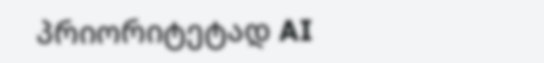პრიორიტეტად AI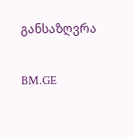განსაზღვრა

BM.GE